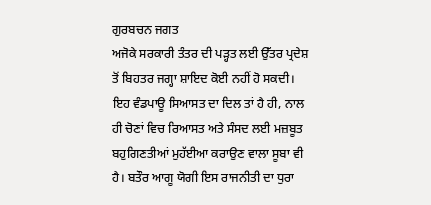ਗੁਰਬਚਨ ਜਗਤ
ਅਜੋਕੇ ਸਰਕਾਰੀ ਤੰਤਰ ਦੀ ਪੜ੍ਹਤ ਲਈ ਉੱਤਰ ਪ੍ਰਦੇਸ਼ ਤੋਂ ਬਿਹਤਰ ਜਗ੍ਹਾ ਸ਼ਾਇਦ ਕੋਈ ਨਹੀਂ ਹੋ ਸਕਦੀ। ਇਹ ਵੰਡਪਾਊ ਸਿਆਸਤ ਦਾ ਦਿਲ ਤਾਂ ਹੈ ਹੀ, ਨਾਲ ਹੀ ਚੋਣਾਂ ਵਿਚ ਰਿਆਸਤ ਅਤੇ ਸੰਸਦ ਲਈ ਮਜ਼ਬੂਤ ਬਹੁਗਿਣਤੀਆਂ ਮੁਹੱਈਆ ਕਰਾਉਣ ਵਾਲਾ ਸੂਬਾ ਵੀ ਹੈ। ਬਤੌਰ ਆਗੂ ਯੋਗੀ ਇਸ ਰਾਜਨੀਤੀ ਦਾ ਧੁਰਾ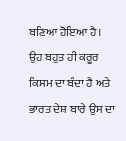ਬਣਿਆ ਹੋਇਆ ਹੈ। ਉਹ ਬਹੁਤ ਹੀ ਕਰੂਰ ਕਿਸਮ ਦਾ ਬੰਦਾ ਹੈ ਅਤੇ ਭਾਰਤ ਦੇਸ਼ ਬਾਰੇ ਉਸ ਦਾ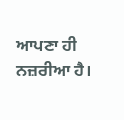ਆਪਣਾ ਹੀ ਨਜ਼ਰੀਆ ਹੈ।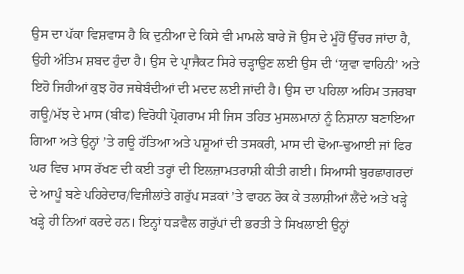ਉਸ ਦਾ ਪੱਕਾ ਵਿਸ਼ਵਾਸ ਹੈ ਕਿ ਦੁਨੀਆ ਦੇ ਕਿਸੇ ਵੀ ਮਾਮਲੇ ਬਾਰੇ ਜੋ ਉਸ ਦੇ ਮੂੰਹੋਂ ਉੱਚਰ ਜਾਂਦਾ ਹੈ, ਉਹੀ ਅੰਤਿਮ ਸ਼ਬਦ ਹੁੰਦਾ ਹੈ। ਉਸ ਦੇ ਪ੍ਰਾਜੈਕਟ ਸਿਰੇ ਚੜ੍ਹਾਉਣ ਲਈ ਉਸ ਦੀ ‘ਯੁਵਾ ਵਾਹਿਨੀ’ ਅਤੇ ਇਹੋ ਜਿਹੀਆਂ ਕੁਝ ਹੋਰ ਜਥੇਬੰਦੀਆਂ ਦੀ ਮਦਦ ਲਈ ਜਾਂਦੀ ਹੈ। ਉਸ ਦਾ ਪਹਿਲਾ ਅਹਿਮ ਤਜਰਬਾ ਗਊ/ਮੱਝ ਦੇ ਮਾਸ (ਬੀਫ) ਵਿਰੋਧੀ ਪ੍ਰੋਗਰਾਮ ਸੀ ਜਿਸ ਤਹਿਤ ਮੁਸਲਮਾਨਾਂ ਨੂੰ ਨਿਸ਼ਾਨਾ ਬਣਾਇਆ ਗਿਆ ਅਤੇ ਉਨ੍ਹਾਂ ’ਤੇ ਗਊ ਹੱਤਿਆ ਅਤੇ ਪਸ਼ੂਆਂ ਦੀ ਤਸਕਰੀ, ਮਾਸ ਦੀ ਢੋਆ-ਢੁਆਈ ਜਾਂ ਫਿਰ ਘਰ ਵਿਚ ਮਾਸ ਰੱਖਣ ਦੀ ਕਈ ਤਰ੍ਹਾਂ ਦੀ ਇਲਜ਼ਾਮਤਰਾਸ਼ੀ ਕੀਤੀ ਗਈ। ਸਿਆਸੀ ਬੁਰਛਾਗਰਦਾਂ ਦੇ ਆਪੂੰ ਬਣੇ ਪਹਿਰੇਦਾਰ/ਵਿਜੀਲਾਂਤੇ ਗਰੁੱਪ ਸੜਕਾਂ ’ਤੇ ਵਾਹਨ ਰੋਕ ਕੇ ਤਲਾਸ਼ੀਆਂ ਲੈਂਦੇ ਅਤੇ ਖੜ੍ਹੇ ਖੜ੍ਹੇ ਹੀ ਨਿਆਂ ਕਰਦੇ ਹਨ। ਇਨ੍ਹਾਂ ਧੜਵੈਲ ਗਰੁੱਪਾਂ ਦੀ ਭਰਤੀ ਤੇ ਸਿਖਲਾਈ ਉਨ੍ਹਾਂ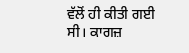ਵੱਲੋਂ ਹੀ ਕੀਤੀ ਗਈ ਸੀ। ਕਾਗਜ਼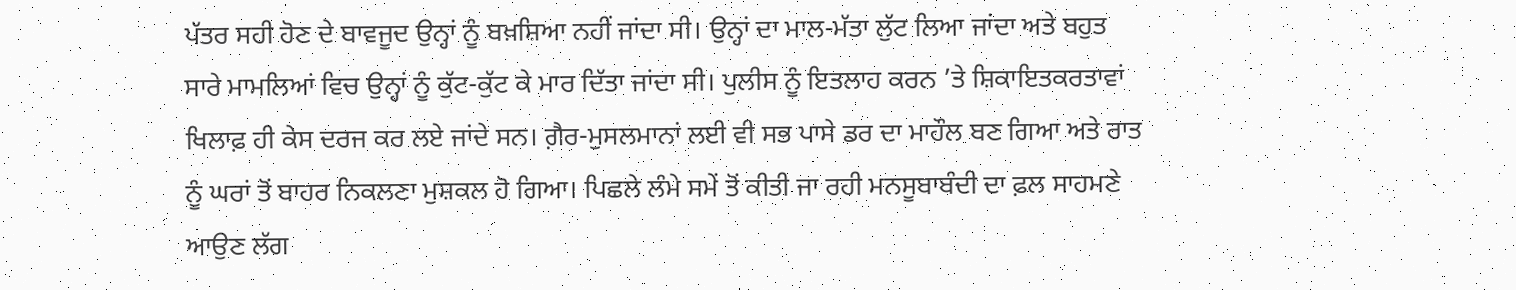ਪੱਤਰ ਸਹੀ ਹੋਣ ਦੇ ਬਾਵਜੂਦ ਉਨ੍ਹਾਂ ਨੂੰ ਬਖ਼ਸ਼ਿਆ ਨਹੀਂ ਜਾਂਦਾ ਸੀ। ਉਨ੍ਹਾਂ ਦਾ ਮਾਲ-ਮੱਤਾ ਲੁੱਟ ਲਿਆ ਜਾਂਦਾ ਅਤੇ ਬਹੁਤ ਸਾਰੇ ਮਾਮਲਿਆਂ ਵਿਚ ਉਨ੍ਹਾਂ ਨੂੰ ਕੁੱਟ-ਕੁੱਟ ਕੇ ਮਾਰ ਦਿੱਤਾ ਜਾਂਦਾ ਸੀ। ਪੁਲੀਸ ਨੂੰ ਇਤਲਾਹ ਕਰਨ ’ਤੇ ਸ਼ਿਕਾਇਤਕਰਤਾਵਾਂ ਖਿਲਾਫ਼ ਹੀ ਕੇਸ ਦਰਜ ਕਰ ਲਏ ਜਾਂਦੇ ਸਨ। ਗ਼ੈਰ-ਮੁਸਲਮਾਨਾਂ ਲਈ ਵੀ ਸਭ ਪਾਸੇ ਡਰ ਦਾ ਮਾਹੌਲ ਬਣ ਗਿਆ ਅਤੇ ਰਾਤ ਨੂੰ ਘਰਾਂ ਤੋਂ ਬਾਹਰ ਨਿਕਲਣਾ ਮੁਸ਼ਕਲ ਹੋ ਗਿਆ। ਪਿਛਲੇ ਲੰਮੇ ਸਮੇਂ ਤੋਂ ਕੀਤੀ ਜਾ ਰਹੀ ਮਨਸੂਬਾਬੰਦੀ ਦਾ ਫ਼ਲ ਸਾਹਮਣੇ ਆਉਣ ਲੱਗ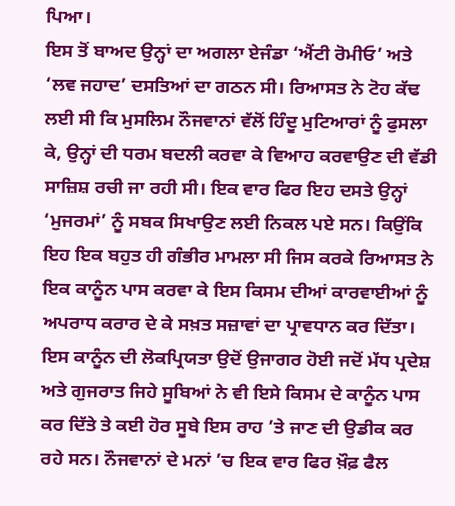ਪਿਆ।
ਇਸ ਤੋਂ ਬਾਅਦ ਉਨ੍ਹਾਂ ਦਾ ਅਗਲਾ ਏਜੰਡਾ ‘ਐਂਟੀ ਰੋਮੀਓ’ ਅਤੇ ‘ਲਵ ਜਹਾਦ’ ਦਸਤਿਆਂ ਦਾ ਗਠਨ ਸੀ। ਰਿਆਸਤ ਨੇ ਟੋਹ ਕੱਢ ਲਈ ਸੀ ਕਿ ਮੁਸਲਿਮ ਨੌਜਵਾਨਾਂ ਵੱਲੋਂ ਹਿੰਦੂ ਮੁਟਿਆਰਾਂ ਨੂੰ ਫੁਸਲਾ ਕੇ, ਉਨ੍ਹਾਂ ਦੀ ਧਰਮ ਬਦਲੀ ਕਰਵਾ ਕੇ ਵਿਆਹ ਕਰਵਾਉਣ ਦੀ ਵੱਡੀ ਸਾਜ਼ਿਸ਼ ਰਚੀ ਜਾ ਰਹੀ ਸੀ। ਇਕ ਵਾਰ ਫਿਰ ਇਹ ਦਸਤੇ ਉਨ੍ਹਾਂ ‘ਮੁਜਰਮਾਂ’ ਨੂੰ ਸਬਕ ਸਿਖਾਉਣ ਲਈ ਨਿਕਲ ਪਏ ਸਨ। ਕਿਉਂਕਿ ਇਹ ਇਕ ਬਹੁਤ ਹੀ ਗੰਭੀਰ ਮਾਮਲਾ ਸੀ ਜਿਸ ਕਰਕੇ ਰਿਆਸਤ ਨੇ ਇਕ ਕਾਨੂੰਨ ਪਾਸ ਕਰਵਾ ਕੇ ਇਸ ਕਿਸਮ ਦੀਆਂ ਕਾਰਵਾਈਆਂ ਨੂੰ ਅਪਰਾਧ ਕਰਾਰ ਦੇ ਕੇ ਸਖ਼ਤ ਸਜ਼ਾਵਾਂ ਦਾ ਪ੍ਰਾਵਧਾਨ ਕਰ ਦਿੱਤਾ। ਇਸ ਕਾਨੂੰਨ ਦੀ ਲੋਕਪ੍ਰਿਯਤਾ ਉਦੋਂ ਉਜਾਗਰ ਹੋਈ ਜਦੋਂ ਮੱਧ ਪ੍ਰਦੇਸ਼ ਅਤੇ ਗੁਜਰਾਤ ਜਿਹੇ ਸੂਬਿਆਂ ਨੇ ਵੀ ਇਸੇ ਕਿਸਮ ਦੇ ਕਾਨੂੰਨ ਪਾਸ ਕਰ ਦਿੱਤੇ ਤੇ ਕਈ ਹੋਰ ਸੂਬੇ ਇਸ ਰਾਹ ’ਤੇ ਜਾਣ ਦੀ ਉਡੀਕ ਕਰ ਰਹੇ ਸਨ। ਨੌਜਵਾਨਾਂ ਦੇ ਮਨਾਂ ’ਚ ਇਕ ਵਾਰ ਫਿਰ ਖ਼ੌਫ਼ ਫੈਲ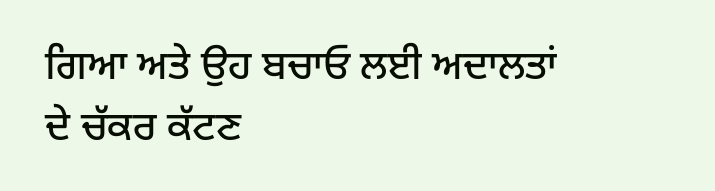ਗਿਆ ਅਤੇ ਉਹ ਬਚਾਓ ਲਈ ਅਦਾਲਤਾਂ ਦੇ ਚੱਕਰ ਕੱਟਣ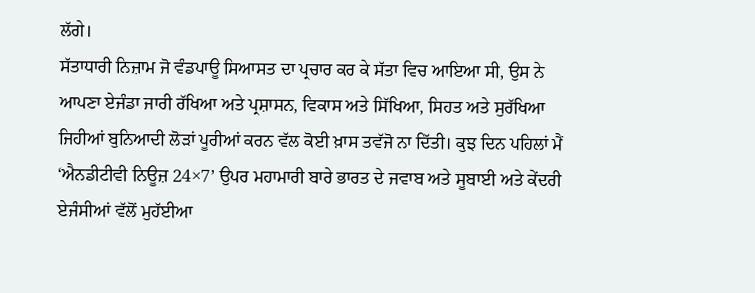ਲੱਗੇ।
ਸੱਤਾਧਾਰੀ ਨਿਜ਼ਾਮ ਜੋ ਵੰਡਪਾਊ ਸਿਆਸਤ ਦਾ ਪ੍ਰਚਾਰ ਕਰ ਕੇ ਸੱਤਾ ਵਿਚ ਆਇਆ ਸੀ, ਉਸ ਨੇ ਆਪਣਾ ਏਜੰਡਾ ਜਾਰੀ ਰੱਖਿਆ ਅਤੇ ਪ੍ਰਸ਼ਾਸਨ, ਵਿਕਾਸ ਅਤੇ ਸਿੱਖਿਆ, ਸਿਹਤ ਅਤੇ ਸੁਰੱਖਿਆ ਜਿਹੀਆਂ ਬੁਨਿਆਦੀ ਲੋੜਾਂ ਪੂਰੀਆਂ ਕਰਨ ਵੱਲ ਕੋਈ ਖ਼ਾਸ ਤਵੱਜੋ ਨਾ ਦਿੱਤੀ। ਕੁਝ ਦਿਨ ਪਹਿਲਾਂ ਮੈਂ ‘ਐਨਡੀਟੀਵੀ ਨਿਊਜ਼ 24×7’ ਉਪਰ ਮਹਾਮਾਰੀ ਬਾਰੇ ਭਾਰਤ ਦੇ ਜਵਾਬ ਅਤੇ ਸੂਬਾਈ ਅਤੇ ਕੇਂਦਰੀ ਏਜੰਸੀਆਂ ਵੱਲੋਂ ਮੁਹੱਈਆ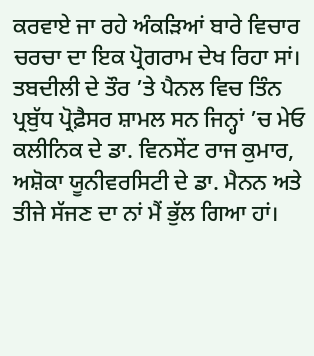ਕਰਵਾਏ ਜਾ ਰਹੇ ਅੰਕੜਿਆਂ ਬਾਰੇ ਵਿਚਾਰ ਚਰਚਾ ਦਾ ਇਕ ਪ੍ਰੋਗਰਾਮ ਦੇਖ ਰਿਹਾ ਸਾਂ। ਤਬਦੀਲੀ ਦੇ ਤੌਰ ’ਤੇ ਪੈਨਲ ਵਿਚ ਤਿੰਨ ਪ੍ਰਬੁੱਧ ਪ੍ਰੋਫ਼ੈਸਰ ਸ਼ਾਮਲ ਸਨ ਜਿਨ੍ਹਾਂ ’ਚ ਮੇਓ ਕਲੀਨਿਕ ਦੇ ਡਾ. ਵਿਨਸੇਂਟ ਰਾਜ ਕੁਮਾਰ, ਅਸ਼ੋਕਾ ਯੂਨੀਵਰਸਿਟੀ ਦੇ ਡਾ. ਮੈਨਨ ਅਤੇ ਤੀਜੇ ਸੱਜਣ ਦਾ ਨਾਂ ਮੈਂ ਭੁੱਲ ਗਿਆ ਹਾਂ।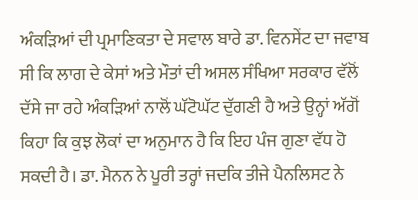ਅੰਕੜਿਆਂ ਦੀ ਪ੍ਰਮਾਣਿਕਤਾ ਦੇ ਸਵਾਲ ਬਾਰੇ ਡਾ. ਵਿਨਸੇਂਟ ਦਾ ਜਵਾਬ ਸੀ ਕਿ ਲਾਗ ਦੇ ਕੇਸਾਂ ਅਤੇ ਮੌਤਾਂ ਦੀ ਅਸਲ ਸੰਖਿਆ ਸਰਕਾਰ ਵੱਲੋਂ ਦੱਸੇ ਜਾ ਰਹੇ ਅੰਕੜਿਆਂ ਨਾਲੋਂ ਘੱਟੋਘੱਟ ਦੁੱਗਣੀ ਹੈ ਅਤੇ ਉਨ੍ਹਾਂ ਅੱਗੋਂ ਕਿਹਾ ਕਿ ਕੁਝ ਲੋਕਾਂ ਦਾ ਅਨੁਮਾਨ ਹੈ ਕਿ ਇਹ ਪੰਜ ਗੁਣਾ ਵੱਧ ਹੋ ਸਕਦੀ ਹੈ। ਡਾ. ਮੈਨਨ ਨੇ ਪੂਰੀ ਤਰ੍ਹਾਂ ਜਦਕਿ ਤੀਜੇ ਪੈਨਲਿਸਟ ਨੇ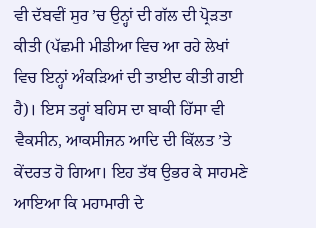ਵੀ ਦੱਬਵੀਂ ਸੁਰ ’ਚ ਉਨ੍ਹਾਂ ਦੀ ਗੱਲ ਦੀ ਪ੍ਰੋੜਤਾ ਕੀਤੀ (ਪੱਛਮੀ ਮੀਡੀਆ ਵਿਚ ਆ ਰਹੇ ਲੇਖਾਂ ਵਿਚ ਇਨ੍ਹਾਂ ਅੰਕੜਿਆਂ ਦੀ ਤਾਈਦ ਕੀਤੀ ਗਈ ਹੈ)। ਇਸ ਤਰ੍ਹਾਂ ਬਹਿਸ ਦਾ ਬਾਕੀ ਹਿੱਸਾ ਵੀ ਵੈਕਸੀਨ, ਆਕਸੀਜਨ ਆਦਿ ਦੀ ਕਿੱਲਤ ’ਤੇ ਕੇਂਦਰਤ ਹੋ ਗਿਆ। ਇਹ ਤੱਥ ਉਭਰ ਕੇ ਸਾਹਮਣੇ ਆਇਆ ਕਿ ਮਹਾਮਾਰੀ ਦੇ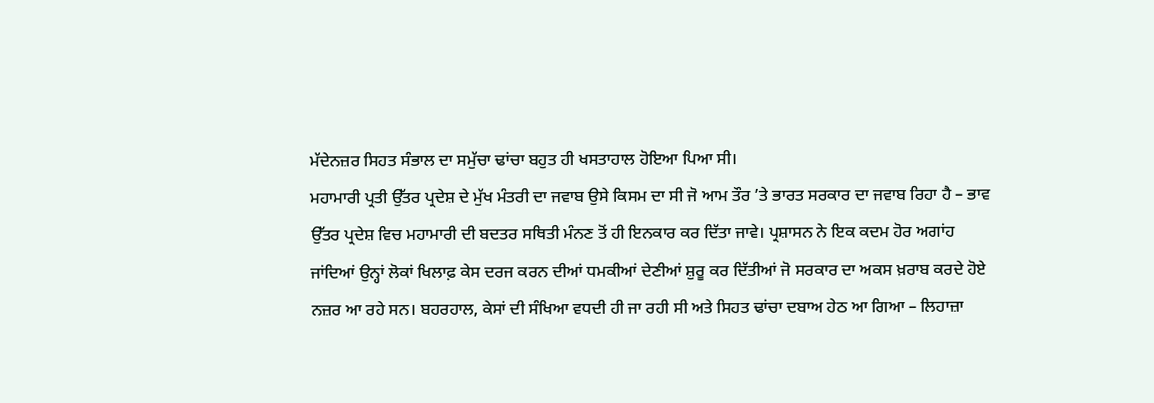ਮੱਦੇਨਜ਼ਰ ਸਿਹਤ ਸੰਭਾਲ ਦਾ ਸਮੁੱਚਾ ਢਾਂਚਾ ਬਹੁਤ ਹੀ ਖਸਤਾਹਾਲ ਹੋਇਆ ਪਿਆ ਸੀ।
ਮਹਾਮਾਰੀ ਪ੍ਰਤੀ ਉੱਤਰ ਪ੍ਰਦੇਸ਼ ਦੇ ਮੁੱਖ ਮੰਤਰੀ ਦਾ ਜਵਾਬ ਉਸੇ ਕਿਸਮ ਦਾ ਸੀ ਜੋ ਆਮ ਤੌਰ ’ਤੇ ਭਾਰਤ ਸਰਕਾਰ ਦਾ ਜਵਾਬ ਰਿਹਾ ਹੈ – ਭਾਵ ਉੱਤਰ ਪ੍ਰਦੇਸ਼ ਵਿਚ ਮਹਾਮਾਰੀ ਦੀ ਬਦਤਰ ਸਥਿਤੀ ਮੰਨਣ ਤੋਂ ਹੀ ਇਨਕਾਰ ਕਰ ਦਿੱਤਾ ਜਾਵੇ। ਪ੍ਰਸ਼ਾਸਨ ਨੇ ਇਕ ਕਦਮ ਹੋਰ ਅਗਾਂਹ ਜਾਂਦਿਆਂ ਉਨ੍ਹਾਂ ਲੋਕਾਂ ਖਿਲਾਫ਼ ਕੇਸ ਦਰਜ ਕਰਨ ਦੀਆਂ ਧਮਕੀਆਂ ਦੇਣੀਆਂ ਸ਼ੁਰੂ ਕਰ ਦਿੱਤੀਆਂ ਜੋ ਸਰਕਾਰ ਦਾ ਅਕਸ ਖ਼ਰਾਬ ਕਰਦੇ ਹੋਏ ਨਜ਼ਰ ਆ ਰਹੇ ਸਨ। ਬਹਰਹਾਲ, ਕੇਸਾਂ ਦੀ ਸੰਖਿਆ ਵਧਦੀ ਹੀ ਜਾ ਰਹੀ ਸੀ ਅਤੇ ਸਿਹਤ ਢਾਂਚਾ ਦਬਾਅ ਹੇਠ ਆ ਗਿਆ – ਲਿਹਾਜ਼ਾ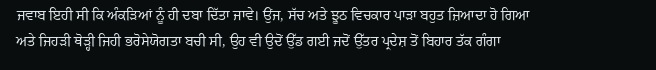ਜਵਾਬ ਇਹੀ ਸੀ ਕਿ ਅੰਕੜਿਆਂ ਨੂੰ ਹੀ ਦਬਾ ਦਿੱਤਾ ਜਾਵੇ। ਉਂਜ, ਸੱਚ ਅਤੇ ਝੂਠ ਵਿਚਕਾਰ ਪਾੜਾ ਬਹੁਤ ਜ਼ਿਆਦਾ ਹੋ ਗਿਆ ਅਤੇ ਜਿਹੜੀ ਥੋੜ੍ਹੀ ਜਿਹੀ ਭਰੋਸੇਯੋਗਤਾ ਬਚੀ ਸੀ, ਉਹ ਵੀ ਉਦੋਂ ਉੱਡ ਗਈ ਜਦੋਂ ਉੱਤਰ ਪ੍ਰਦੇਸ਼ ਤੋਂ ਬਿਹਾਰ ਤੱਕ ਗੰਗਾ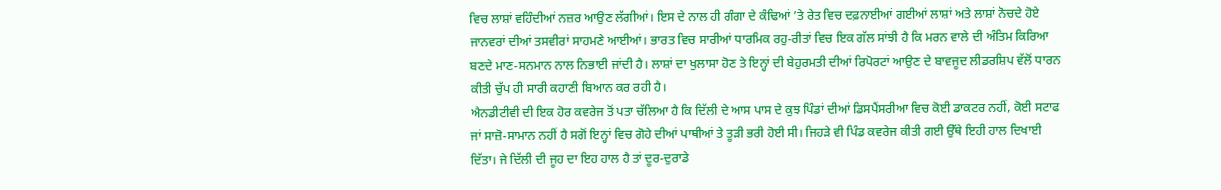ਵਿਚ ਲਾਸ਼ਾਂ ਵਹਿੰਦੀਆਂ ਨਜ਼ਰ ਆਉਣ ਲੱਗੀਆਂ। ਇਸ ਦੇ ਨਾਲ ਹੀ ਗੰਗਾ ਦੇ ਕੰਢਿਆਂ ’ਤੇ ਰੇਤ ਵਿਚ ਦਫ਼ਨਾਈਆਂ ਗਈਆਂ ਲਾਸ਼ਾਂ ਅਤੇ ਲਾਸ਼ਾਂ ਨੋਚਦੇ ਹੋਏ ਜਾਨਵਰਾਂ ਦੀਆਂ ਤਸਵੀਰਾਂ ਸਾਹਮਣੇ ਆਈਆਂ। ਭਾਰਤ ਵਿਚ ਸਾਰੀਆਂ ਧਾਰਮਿਕ ਰਹੁ-ਰੀਤਾਂ ਵਿਚ ਇਕ ਗੱਲ ਸਾਂਝੀ ਹੈ ਕਿ ਮਰਨ ਵਾਲੇ ਦੀ ਅੰਤਿਮ ਕਿਰਿਆ ਬਣਦੇ ਮਾਣ-ਸਨਮਾਨ ਨਾਲ ਨਿਭਾਈ ਜਾਂਦੀ ਹੈ। ਲਾਸ਼ਾਂ ਦਾ ਖੁਲਾਸਾ ਹੋਣ ਤੇ ਇਨ੍ਹਾਂ ਦੀ ਬੇਹੁਰਮਤੀ ਦੀਆਂ ਰਿਪੋਰਟਾਂ ਆਉਣ ਦੇ ਬਾਵਜੂਦ ਲੀਡਰਸ਼ਿਪ ਵੱਲੋਂ ਧਾਰਨ ਕੀਤੀ ਚੁੱਪ ਹੀ ਸਾਰੀ ਕਹਾਣੀ ਬਿਆਨ ਕਰ ਰਹੀ ਹੈ।
ਐਨਡੀਟੀਵੀ ਦੀ ਇਕ ਹੋਰ ਕਵਰੇਜ ਤੋਂ ਪਤਾ ਚੱਲਿਆ ਹੈ ਕਿ ਦਿੱਲੀ ਦੇ ਆਸ ਪਾਸ ਦੇ ਕੁਝ ਪਿੰਡਾਂ ਦੀਆਂ ਡਿਸਪੈਂਸਰੀਆ ਵਿਚ ਕੋਈ ਡਾਕਟਰ ਨਹੀਂ, ਕੋਈ ਸਟਾਫ ਜਾਂ ਸਾਜ਼ੋ-ਸਾਮਾਨ ਨਹੀਂ ਹੈ ਸਗੋਂ ਇਨ੍ਹਾਂ ਵਿਚ ਗੋਹੇ ਦੀਆਂ ਪਾਥੀਆਂ ਤੇ ਤੂੜੀ ਭਰੀ ਹੋਈ ਸੀ। ਜਿਹੜੇ ਵੀ ਪਿੰਡ ਕਵਰੇਜ ਕੀਤੀ ਗਈ ਉੱਥੇ ਇਹੀ ਹਾਲ ਦਿਖਾਈ ਦਿੱਤਾ। ਜੇ ਦਿੱਲੀ ਦੀ ਜੂਹ ਦਾ ਇਹ ਹਾਲ ਹੈ ਤਾਂ ਦੂਰ-ਦੁਰਾਡੇ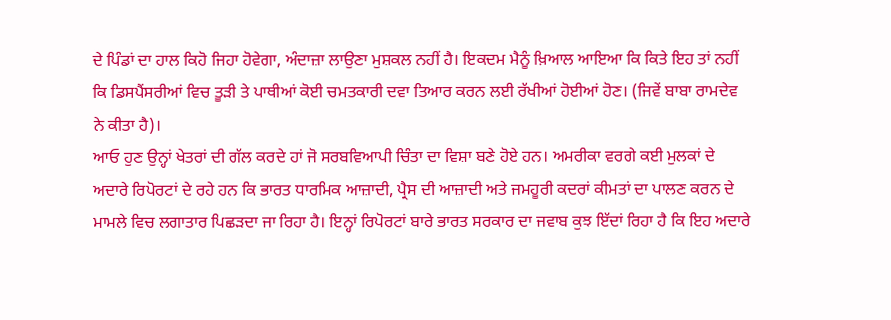ਦੇ ਪਿੰਡਾਂ ਦਾ ਹਾਲ ਕਿਹੋ ਜਿਹਾ ਹੋਵੇਗਾ, ਅੰਦਾਜ਼ਾ ਲਾਉਣਾ ਮੁਸ਼ਕਲ ਨਹੀਂ ਹੈ। ਇਕਦਮ ਮੈਨੂੰ ਖ਼ਿਆਲ ਆਇਆ ਕਿ ਕਿਤੇ ਇਹ ਤਾਂ ਨਹੀਂ ਕਿ ਡਿਸਪੈਂਸਰੀਆਂ ਵਿਚ ਤੂੜੀ ਤੇ ਪਾਥੀਆਂ ਕੋਈ ਚਮਤਕਾਰੀ ਦਵਾ ਤਿਆਰ ਕਰਨ ਲਈ ਰੱਖੀਆਂ ਹੋਈਆਂ ਹੋਣ। (ਜਿਵੇਂ ਬਾਬਾ ਰਾਮਦੇਵ ਨੇ ਕੀਤਾ ਹੈ)।
ਆਓ ਹੁਣ ਉਨ੍ਹਾਂ ਖੇਤਰਾਂ ਦੀ ਗੱਲ ਕਰਦੇ ਹਾਂ ਜੋ ਸਰਬਵਿਆਪੀ ਚਿੰਤਾ ਦਾ ਵਿਸ਼ਾ ਬਣੇ ਹੋਏ ਹਨ। ਅਮਰੀਕਾ ਵਰਗੇ ਕਈ ਮੁਲਕਾਂ ਦੇ ਅਦਾਰੇ ਰਿਪੋਰਟਾਂ ਦੇ ਰਹੇ ਹਨ ਕਿ ਭਾਰਤ ਧਾਰਮਿਕ ਆਜ਼ਾਦੀ, ਪ੍ਰੈਸ ਦੀ ਆਜ਼ਾਦੀ ਅਤੇ ਜਮਹੂਰੀ ਕਦਰਾਂ ਕੀਮਤਾਂ ਦਾ ਪਾਲਣ ਕਰਨ ਦੇ ਮਾਮਲੇ ਵਿਚ ਲਗਾਤਾਰ ਪਿਛੜਦਾ ਜਾ ਰਿਹਾ ਹੈ। ਇਨ੍ਹਾਂ ਰਿਪੋਰਟਾਂ ਬਾਰੇ ਭਾਰਤ ਸਰਕਾਰ ਦਾ ਜਵਾਬ ਕੁਝ ਇੱਦਾਂ ਰਿਹਾ ਹੈ ਕਿ ਇਹ ਅਦਾਰੇ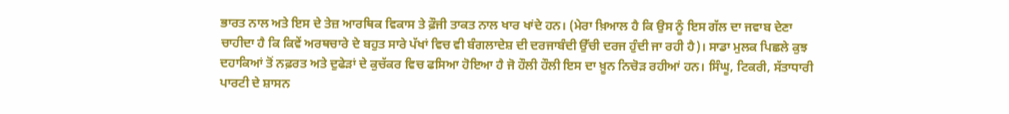ਭਾਰਤ ਨਾਲ ਅਤੇ ਇਸ ਦੇ ਤੇਜ਼ ਆਰਥਿਕ ਵਿਕਾਸ ਤੇ ਫ਼ੌਜੀ ਤਾਕਤ ਨਾਲ ਖਾਰ ਖਾਂਦੇ ਹਨ। (ਮੇਰਾ ਖ਼ਿਆਲ ਹੈ ਕਿ ਉਸ ਨੂੰ ਇਸ ਗੱਲ ਦਾ ਜਵਾਬ ਦੇਣਾ ਚਾਹੀਦਾ ਹੈ ਕਿ ਕਿਵੇਂ ਅਰਥਚਾਰੇ ਦੇ ਬਹੁਤ ਸਾਰੇ ਪੱਖਾਂ ਵਿਚ ਵੀ ਬੰਗਲਾਦੇਸ਼ ਦੀ ਦਰਜਾਬੰਦੀ ਉੱਚੀ ਦਰਜ ਹੁੰਦੀ ਜਾ ਰਹੀ ਹੈ)। ਸਾਡਾ ਮੁਲਕ ਪਿਛਲੇ ਕੁਝ ਦਹਾਕਿਆਂ ਤੋਂ ਨਫ਼ਰਤ ਅਤੇ ਦੁਫੇੜਾਂ ਦੇ ਕੁਚੱਕਰ ਵਿਚ ਫਸਿਆ ਹੋਇਆ ਹੈ ਜੋ ਹੌਲੀ ਹੌਲੀ ਇਸ ਦਾ ਖ਼ੂਨ ਨਿਚੋੜ ਰਹੀਆਂ ਹਨ। ਸਿੰਘੂ, ਟਿਕਰੀ, ਸੱਤਾਧਾਰੀ ਪਾਰਟੀ ਦੇ ਸ਼ਾਸਨ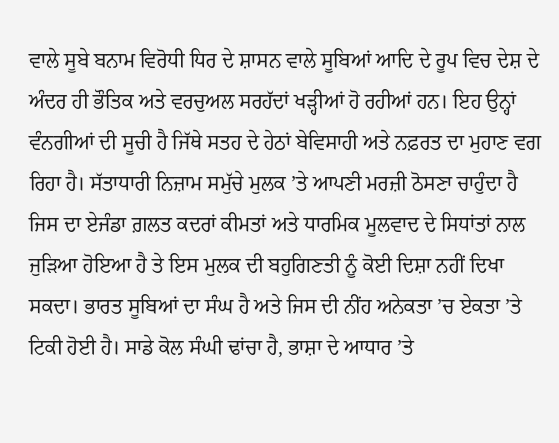ਵਾਲੇ ਸੂਬੇ ਬਨਾਮ ਵਿਰੋਧੀ ਧਿਰ ਦੇ ਸ਼ਾਸਨ ਵਾਲੇ ਸੂਬਿਆਂ ਆਦਿ ਦੇ ਰੂਪ ਵਿਚ ਦੇਸ਼ ਦੇ ਅੰਦਰ ਹੀ ਭੌਤਿਕ ਅਤੇ ਵਰਚੁਅਲ ਸਰਹੱਦਾਂ ਖੜ੍ਹੀਆਂ ਹੋ ਰਹੀਆਂ ਹਨ। ਇਹ ਉਨ੍ਹਾਂ ਵੰਨਗੀਆਂ ਦੀ ਸੂਚੀ ਹੈ ਜਿੱਥੇ ਸਤਹ ਦੇ ਹੇਠਾਂ ਬੇਵਿਸਾਹੀ ਅਤੇ ਨਫ਼ਰਤ ਦਾ ਮੁਹਾਣ ਵਗ ਰਿਹਾ ਹੈ। ਸੱਤਾਧਾਰੀ ਨਿਜ਼ਾਮ ਸਮੁੱਚੇ ਮੁਲਕ ’ਤੇ ਆਪਣੀ ਮਰਜ਼ੀ ਠੋਸਣਾ ਚਾਹੁੰਦਾ ਹੈ ਜਿਸ ਦਾ ਏਜੰਡਾ ਗ਼ਲਤ ਕਦਰਾਂ ਕੀਮਤਾਂ ਅਤੇ ਧਾਰਮਿਕ ਮੂਲਵਾਦ ਦੇ ਸਿਧਾਂਤਾਂ ਨਾਲ ਜੁੜਿਆ ਹੋਇਆ ਹੈ ਤੇ ਇਸ ਮੁਲਕ ਦੀ ਬਹੁਗਿਣਤੀ ਨੂੰ ਕੋਈ ਦਿਸ਼ਾ ਨਹੀਂ ਦਿਖਾ ਸਕਦਾ। ਭਾਰਤ ਸੂਬਿਆਂ ਦਾ ਸੰਘ ਹੈ ਅਤੇ ਜਿਸ ਦੀ ਨੀਂਹ ਅਨੇਕਤਾ ’ਚ ਏਕਤਾ ’ਤੇ ਟਿਕੀ ਹੋਈ ਹੈ। ਸਾਡੇ ਕੋਲ ਸੰਘੀ ਢਾਂਚਾ ਹੈ, ਭਾਸ਼ਾ ਦੇ ਆਧਾਰ ’ਤੇ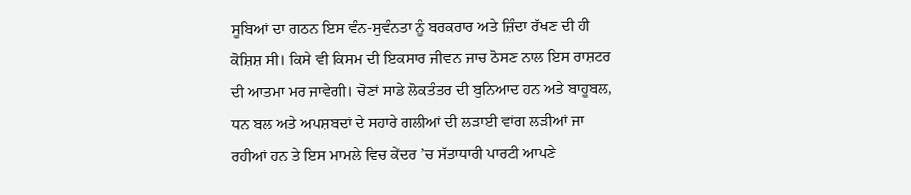ਸੂਬਿਆਂ ਦਾ ਗਠਨ ਇਸ ਵੰਨ-ਸੁਵੰਨਤਾ ਨੂੰ ਬਰਕਰਾਰ ਅਤੇ ਜ਼ਿੰਦਾ ਰੱਖਣ ਦੀ ਹੀ ਕੋਸ਼ਿਸ਼ ਸੀ। ਕਿਸੇ ਵੀ ਕਿਸਮ ਦੀ ਇਕਸਾਰ ਜੀਵਨ ਜਾਚ ਠੋਸਣ ਨਾਲ ਇਸ ਰਾਸ਼ਟਰ ਦੀ ਆਤਮਾ ਮਰ ਜਾਵੇਗੀ। ਚੋਣਾਂ ਸਾਡੇ ਲੋਕਤੰਤਰ ਦੀ ਬੁਨਿਆਦ ਹਨ ਅਤੇ ਬਾਹੂਬਲ, ਧਨ ਬਲ ਅਤੇ ਅਪਸ਼ਬਦਾਂ ਦੇ ਸਹਾਰੇ ਗਲੀਆਂ ਦੀ ਲੜਾਈ ਵਾਂਗ ਲੜੀਆਂ ਜਾ ਰਹੀਆਂ ਹਨ ਤੇ ਇਸ ਮਾਮਲੇ ਵਿਚ ਕੇਂਦਰ ’ਚ ਸੱਤਾਧਾਰੀ ਪਾਰਟੀ ਆਪਣੇ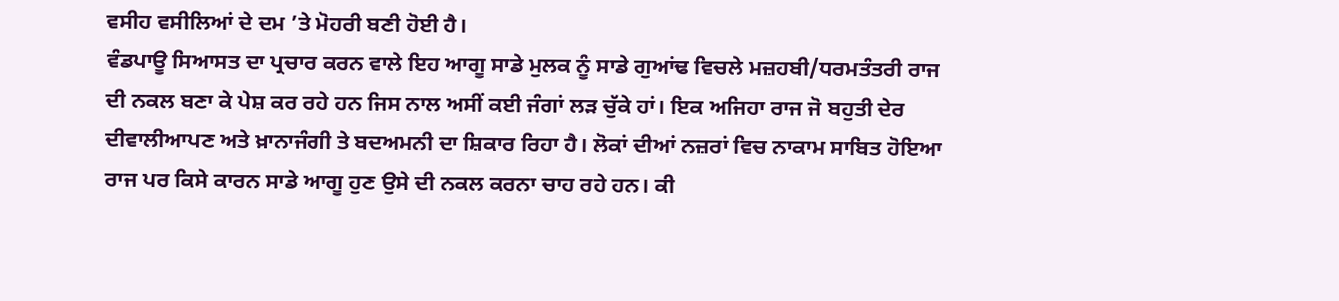ਵਸੀਹ ਵਸੀਲਿਆਂ ਦੇ ਦਮ ’ਤੇ ਮੋਹਰੀ ਬਣੀ ਹੋਈ ਹੈ।
ਵੰਡਪਾਊ ਸਿਆਸਤ ਦਾ ਪ੍ਰਚਾਰ ਕਰਨ ਵਾਲੇ ਇਹ ਆਗੂ ਸਾਡੇ ਮੁਲਕ ਨੂੰ ਸਾਡੇ ਗੁਆਂਢ ਵਿਚਲੇ ਮਜ਼ਹਬੀ/ਧਰਮਤੰਤਰੀ ਰਾਜ ਦੀ ਨਕਲ ਬਣਾ ਕੇ ਪੇਸ਼ ਕਰ ਰਹੇ ਹਨ ਜਿਸ ਨਾਲ ਅਸੀਂ ਕਈ ਜੰਗਾਂ ਲੜ ਚੁੱਕੇ ਹਾਂ। ਇਕ ਅਜਿਹਾ ਰਾਜ ਜੋ ਬਹੁਤੀ ਦੇਰ ਦੀਵਾਲੀਆਪਣ ਅਤੇ ਖ਼ਾਨਾਜੰਗੀ ਤੇ ਬਦਅਮਨੀ ਦਾ ਸ਼ਿਕਾਰ ਰਿਹਾ ਹੈ। ਲੋਕਾਂ ਦੀਆਂ ਨਜ਼ਰਾਂ ਵਿਚ ਨਾਕਾਮ ਸਾਬਿਤ ਹੋਇਆ ਰਾਜ ਪਰ ਕਿਸੇ ਕਾਰਨ ਸਾਡੇ ਆਗੂ ਹੁਣ ਉਸੇ ਦੀ ਨਕਲ ਕਰਨਾ ਚਾਹ ਰਹੇ ਹਨ। ਕੀ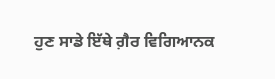ਹੁਣ ਸਾਡੇ ਇੱਥੇ ਗ਼ੈਰ ਵਿਗਿਆਨਕ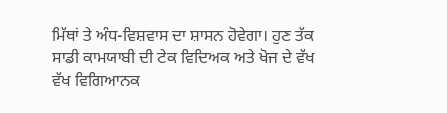ਮਿੱਥਾਂ ਤੇ ਅੰਧ-ਵਿਸ਼ਵਾਸ ਦਾ ਸ਼ਾਸਨ ਹੋਵੇਗਾ। ਹੁਣ ਤੱਕ ਸਾਡੀ ਕਾਮਯਾਬੀ ਦੀ ਟੇਕ ਵਿਦਿਅਕ ਅਤੇ ਖੋਜ ਦੇ ਵੱਖ ਵੱਖ ਵਿਗਿਆਨਕ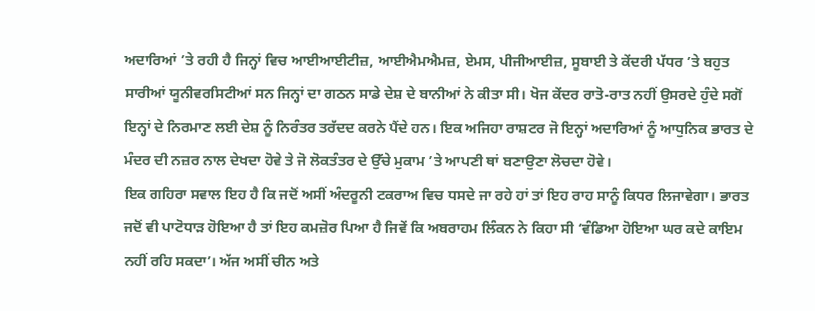ਅਦਾਰਿਆਂ ’ਤੇ ਰਹੀ ਹੈ ਜਿਨ੍ਹਾਂ ਵਿਚ ਆਈਆਈਟੀਜ਼, ਆਈਐਮਐਮਜ਼, ਏਮਸ, ਪੀਜੀਆਈਜ਼, ਸੂਬਾਈ ਤੇ ਕੇਂਦਰੀ ਪੱਧਰ ’ਤੇ ਬਹੁਤ ਸਾਰੀਆਂ ਯੂਨੀਵਰਸਿਟੀਆਂ ਸਨ ਜਿਨ੍ਹਾਂ ਦਾ ਗਠਨ ਸਾਡੇ ਦੇਸ਼ ਦੇ ਬਾਨੀਆਂ ਨੇ ਕੀਤਾ ਸੀ। ਖੋਜ ਕੇਂਦਰ ਰਾਤੋ-ਰਾਤ ਨਹੀਂ ਉਸਰਦੇ ਹੁੰਦੇ ਸਗੋਂ ਇਨ੍ਹਾਂ ਦੇ ਨਿਰਮਾਣ ਲਈ ਦੇਸ਼ ਨੂੰ ਨਿਰੰਤਰ ਤਰੱਦਦ ਕਰਨੇ ਪੈਂਦੇ ਹਨ। ਇਕ ਅਜਿਹਾ ਰਾਸ਼ਟਰ ਜੋ ਇਨ੍ਹਾਂ ਅਦਾਰਿਆਂ ਨੂੰ ਆਧੁਨਿਕ ਭਾਰਤ ਦੇ ਮੰਦਰ ਦੀ ਨਜ਼ਰ ਨਾਲ ਦੇਖਦਾ ਹੋਵੇ ਤੇ ਜੋ ਲੋਕਤੰਤਰ ਦੇ ਉੱਚੇ ਮੁਕਾਮ ’ਤੇ ਆਪਣੀ ਥਾਂ ਬਣਾਉਣਾ ਲੋਚਦਾ ਹੋਵੇ।
ਇਕ ਗਹਿਰਾ ਸਵਾਲ ਇਹ ਹੈ ਕਿ ਜਦੋਂ ਅਸੀਂ ਅੰਦਰੂਨੀ ਟਕਰਾਅ ਵਿਚ ਧਸਦੇ ਜਾ ਰਹੇ ਹਾਂ ਤਾਂ ਇਹ ਰਾਹ ਸਾਨੂੰ ਕਿਧਰ ਲਿਜਾਵੇਗਾ। ਭਾਰਤ ਜਦੋਂ ਵੀ ਪਾਟੋਧਾੜ ਹੋਇਆ ਹੈ ਤਾਂ ਇਹ ਕਮਜ਼ੋਰ ਪਿਆ ਹੈ ਜਿਵੇਂ ਕਿ ਅਬਰਾਹਮ ਲਿੰਕਨ ਨੇ ਕਿਹਾ ਸੀ ‘ਵੰਡਿਆ ਹੋਇਆ ਘਰ ਕਦੇ ਕਾਇਮ ਨਹੀਂ ਰਹਿ ਸਕਦਾ’। ਅੱਜ ਅਸੀਂ ਚੀਨ ਅਤੇ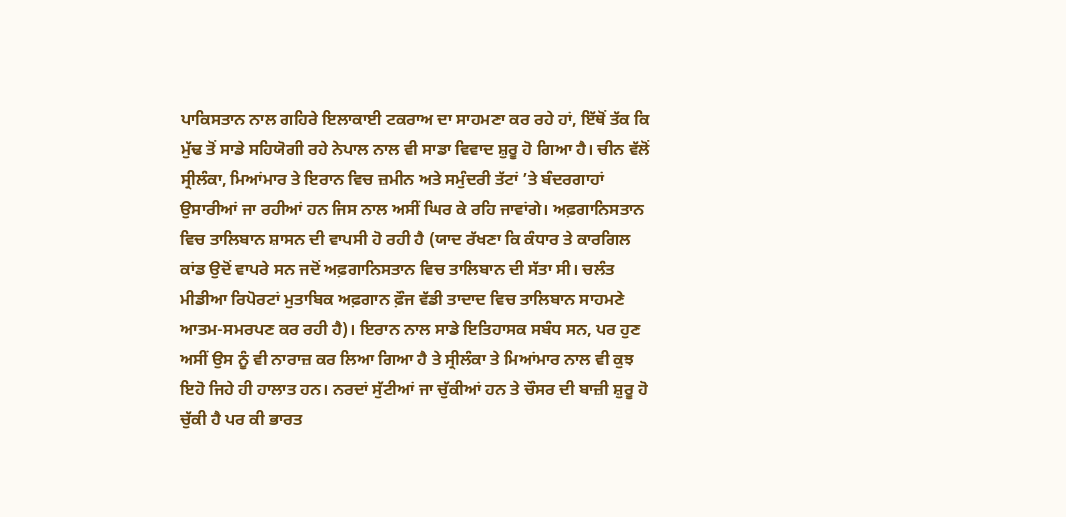ਪਾਕਿਸਤਾਨ ਨਾਲ ਗਹਿਰੇ ਇਲਾਕਾਈ ਟਕਰਾਅ ਦਾ ਸਾਹਮਣਾ ਕਰ ਰਹੇ ਹਾਂ, ਇੱਥੋਂ ਤੱਕ ਕਿ ਮੁੱਢ ਤੋਂ ਸਾਡੇ ਸਹਿਯੋਗੀ ਰਹੇ ਨੇਪਾਲ ਨਾਲ ਵੀ ਸਾਡਾ ਵਿਵਾਦ ਸ਼ੁਰੂ ਹੋ ਗਿਆ ਹੈ। ਚੀਨ ਵੱਲੋਂ ਸ੍ਰੀਲੰਕਾ, ਮਿਆਂਮਾਰ ਤੇ ਇਰਾਨ ਵਿਚ ਜ਼ਮੀਨ ਅਤੇ ਸਮੁੰਦਰੀ ਤੱਟਾਂ ’ਤੇ ਬੰਦਰਗਾਹਾਂ ਉਸਾਰੀਆਂ ਜਾ ਰਹੀਆਂ ਹਨ ਜਿਸ ਨਾਲ ਅਸੀਂ ਘਿਰ ਕੇ ਰਹਿ ਜਾਵਾਂਗੇ। ਅਫ਼ਗਾਨਿਸਤਾਨ ਵਿਚ ਤਾਲਿਬਾਨ ਸ਼ਾਸਨ ਦੀ ਵਾਪਸੀ ਹੋ ਰਹੀ ਹੈ (ਯਾਦ ਰੱਖਣਾ ਕਿ ਕੰਧਾਰ ਤੇ ਕਾਰਗਿਲ ਕਾਂਡ ਉਦੋਂ ਵਾਪਰੇ ਸਨ ਜਦੋਂ ਅਫ਼ਗਾਨਿਸਤਾਨ ਵਿਚ ਤਾਲਿਬਾਨ ਦੀ ਸੱਤਾ ਸੀ। ਚਲੰਤ ਮੀਡੀਆ ਰਿਪੋਰਟਾਂ ਮੁਤਾਬਿਕ ਅਫ਼ਗਾਨ ਫ਼ੌਜ ਵੱਡੀ ਤਾਦਾਦ ਵਿਚ ਤਾਲਿਬਾਨ ਸਾਹਮਣੇ ਆਤਮ-ਸਮਰਪਣ ਕਰ ਰਹੀ ਹੈ)। ਇਰਾਨ ਨਾਲ ਸਾਡੇ ਇਤਿਹਾਸਕ ਸਬੰਧ ਸਨ, ਪਰ ਹੁਣ ਅਸੀਂ ਉਸ ਨੂੰ ਵੀ ਨਾਰਾਜ਼ ਕਰ ਲਿਆ ਗਿਆ ਹੈ ਤੇ ਸ੍ਰੀਲੰਕਾ ਤੇ ਮਿਆਂਮਾਰ ਨਾਲ ਵੀ ਕੁਝ ਇਹੋ ਜਿਹੇ ਹੀ ਹਾਲਾਤ ਹਨ। ਨਰਦਾਂ ਸੁੱਟੀਆਂ ਜਾ ਚੁੱਕੀਆਂ ਹਨ ਤੇ ਚੌਸਰ ਦੀ ਬਾਜ਼ੀ ਸ਼ੁਰੂ ਹੋ ਚੁੱਕੀ ਹੈ ਪਰ ਕੀ ਭਾਰਤ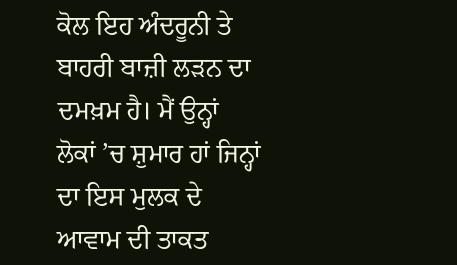ਕੋਲ ਇਹ ਅੰਦਰੂਨੀ ਤੇ ਬਾਹਰੀ ਬਾਜ਼ੀ ਲੜਨ ਦਾ ਦਮਖ਼ਮ ਹੈ। ਮੈਂ ਉਨ੍ਹਾਂ ਲੋਕਾਂ ’ਚ ਸ਼ੁਮਾਰ ਹਾਂ ਜਿਨ੍ਹਾਂ ਦਾ ਇਸ ਮੁਲਕ ਦੇ ਆਵਾਮ ਦੀ ਤਾਕਤ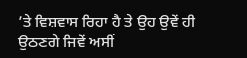’ਤੇ ਵਿਸ਼ਵਾਸ ਰਿਹਾ ਹੈ ਤੇ ਉਹ ਉਵੇਂ ਹੀ ਉਠਣਗੇ ਜਿਵੇਂ ਅਸੀਂ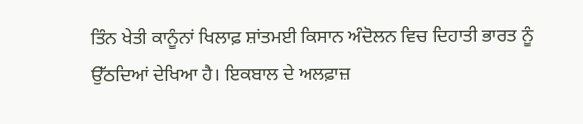ਤਿੰਨ ਖੇਤੀ ਕਾਨੂੰਨਾਂ ਖਿਲਾਫ਼ ਸ਼ਾਂਤਮਈ ਕਿਸਾਨ ਅੰਦੋਲਨ ਵਿਚ ਦਿਹਾਤੀ ਭਾਰਤ ਨੂੰ ਉੱਠਦਿਆਂ ਦੇਖਿਆ ਹੈ। ਇਕਬਾਲ ਦੇ ਅਲਫ਼ਾਜ਼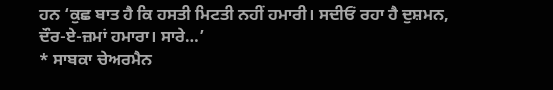ਹਨ ‘ਕੁਛ ਬਾਤ ਹੈ ਕਿ ਹਸਤੀ ਮਿਟਤੀ ਨਹੀਂ ਹਮਾਰੀ। ਸਦੀਓਂ ਰਹਾ ਹੈ ਦੁਸ਼ਮਨ, ਦੌਰ-ਏ-ਜ਼ਮਾਂ ਹਮਾਰਾ। ਸਾਰੇ…’
* ਸਾਬਕਾ ਚੇਅਰਮੈਨ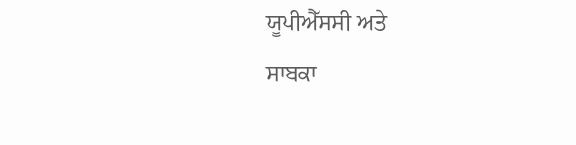ਯੂਪੀਐੱਸਸੀ ਅਤੇ
ਸਾਬਕਾ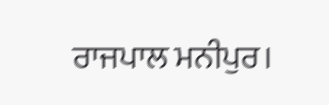ਰਾਜਪਾਲ ਮਨੀਪੁਰ।